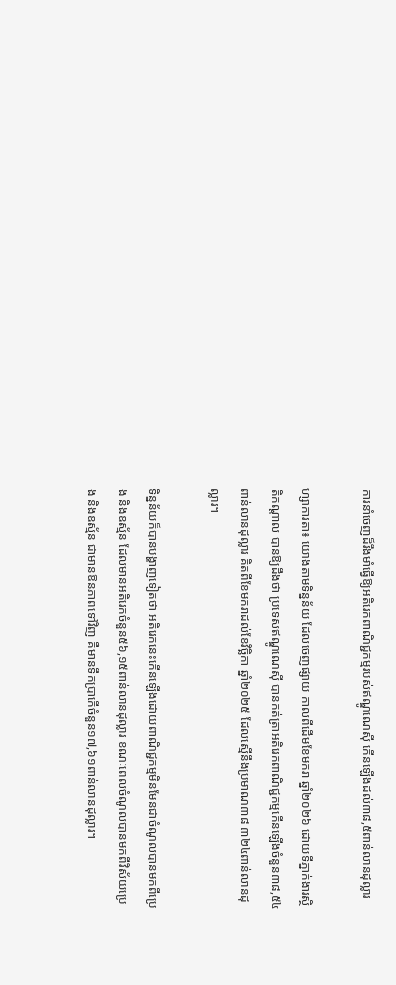ការនាំចេញដ៏រឹងមាំធ្វើឱ្យអតិរេកពាណិជ្ជកម្មរបស់ឥណ្ឌូណេស៊ី កើនឡើងដល់៣៨,៥ពាន់លានដុល្លារ

ហ្សាការតា៖ យោងតាមទិន្នន័យ ដែលចេញផ្សាយ កាលពីដើមខែមករា ឆ្នាំ២០២៦ ដោយទីភ្នាក់ងារស្ថិតិកណ្តាល បានឱ្យដឹងថា ប្រទេសឥណ្ឌូណេស៊ី បានកត់ត្រាអតិរេកពាណិជ្ជកម្មកើនឡើងចំនួន៣៨,៥៤ពាន់លានដុល្លារ គិតពីខែមករាដល់ខែវិច្ឆិកា ឆ្នាំ២០២៥ ដែលស្មើនឹងប្រមាណ៣៨ ៣២៤ពាន់លានដុល្លារ។

ទិន្នន័យក៏បានបង្ហាញទៀតថា អតិរេកនេះកើនឡើងដោយពាណិជ្ជកម្មមិនមែនជាចំណូលបានមកពីប្រេង និងឧស្ម័ន ដែលមានអតិរេកចំនួន៥៦,១៥ពាន់លានដុល្លារ ខណៈពេលចំណូលបានមកពីវិស័យប្រេង និងឧស្ម័ន ជាមានឱនភាពទៅវិញ គឺមានទឹកប្រាកើចំនួន១៧,៦១ពាន់លានដុល្លារ។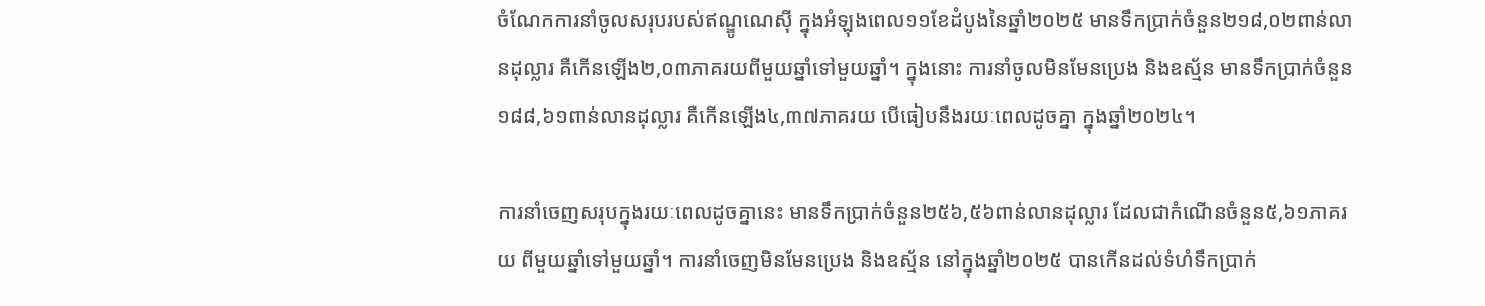ចំណែកការនាំចូលសរុបរបស់ឥណ្ឌូណេស៊ី ក្នុងអំឡុងពេល១១ខែដំបូងនៃឆ្នាំ២០២៥ មានទឹកប្រាក់ចំនួន២១៨,០២ពាន់លានដុល្លារ គឺកើនឡើង២,០៣ភាគរយពីមួយឆ្នាំទៅមួយឆ្នាំ។ ក្នុងនោះ ការនាំចូលមិនមែនប្រេង និងឧស្ម័ន មានទឹកប្រាក់ចំនួន១៨៨,៦១ពាន់លានដុល្លារ គឺកើនឡើង៤,៣៧ភាគរយ បើធៀបនឹងរយៈពេលដូចគ្នា ក្នុងឆ្នាំ២០២៤។

ការនាំចេញសរុបក្នុងរយៈពេលដូចគ្នានេះ មានទឹកប្រាក់ចំនួន២៥៦,៥៦ពាន់លានដុល្លារ ដែលជាកំណើនចំនួន៥,៦១ភាគរយ ពីមួយឆ្នាំទៅមួយឆ្នាំ។ ការនាំចេញមិនមែនប្រេង និងឧស្ម័ន នៅក្នុងឆ្នាំ២០២៥ បានកើនដល់ទំហំទឹកប្រាក់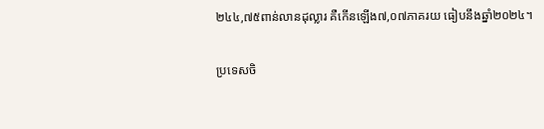២៤៤,៧៥ពាន់លានដុល្លារ គឺកើនឡើង៧,០៧ភាគរយ ធៀបនឹងឆ្នាំ២០២៤។

ប្រទេសចិ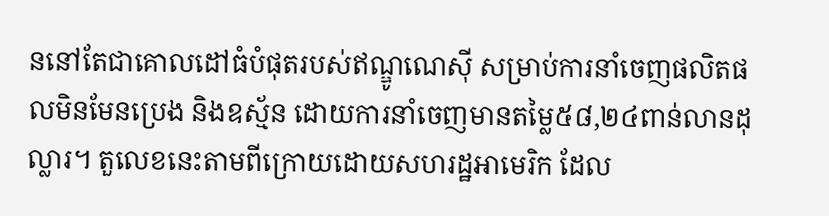ននៅតែជាគោលដៅធំបំផុតរបស់ឥណ្ឌូណេស៊ី សម្រាប់ការនាំចេញផលិតផលមិនមែនប្រេង និងឧស្ម័ន ដោយការនាំចេញមានតម្លៃ៥៨,២៤ពាន់លានដុល្លារ។ តួលេខនេះតាមពីក្រោយដោយសហរដ្ឋអាមេរិក ដែល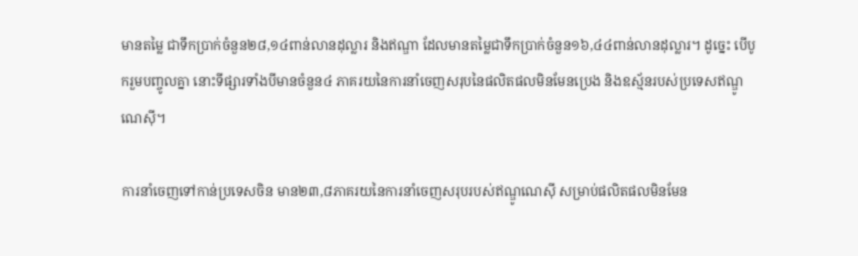មានតម្លៃ ជាទឹកប្រាក់ចំនួន២៨,១៤ពាន់លានដុល្លារ និងឥណ្ឌា ដែលមានតម្លៃជាទឹកប្រាក់ចំនួន១៦,៤៤ពាន់លានដុល្លារ។ ដូច្នេះ បើបូករួមបញ្ចូលគ្នា នោះទីផ្សារទាំងបីមានចំនួន៤ ភាគរយនៃការនាំចេញសរុបនៃផលិតផលមិនមែនប្រេង និងឧស្ម័នរបស់ប្រទេសឥណ្ឌូណេស៊ី។

ការនាំចេញទៅកាន់ប្រទេសចិន មាន២៣,៨ភាគរយនៃការនាំចេញសរុបរបស់ឥណ្ឌូណេស៊ី សម្រាប់ផលិតផលមិនមែន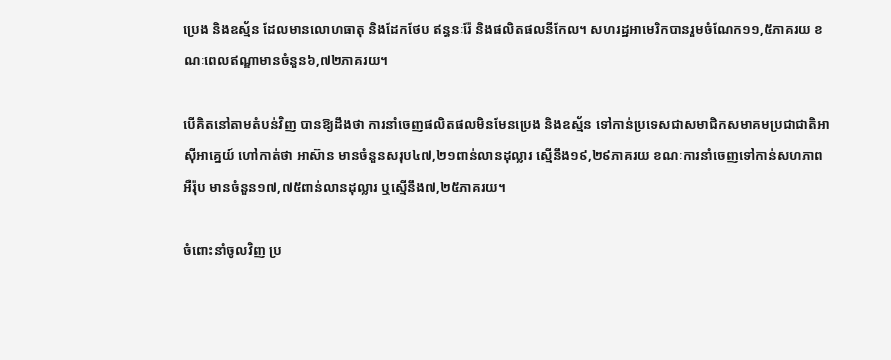ប្រេង និងឧស្ម័ន ដែលមានលោហធាតុ និងដែកថែប ឥន្ធនៈរ៉ែ និងផលិតផលនីកែល។ សហរដ្ឋអាមេរិកបានរួមចំណែក១១,៥ភាគរយ ខណៈពេលឥណ្ឌាមានចំនួន៦,៧២ភាគរយ។

បើគិតនៅតាមតំបន់វិញ បានឱ្យដឹងថា ការនាំចេញផលិតផលមិនមែនប្រេង និងឧស្ម័ន ទៅកាន់ប្រទេសជាសមាជិកសមាគមប្រជាជាតិអាស៊ីអាគ្នេយ៍ ហៅកាត់ថា អាស៊ាន មានចំនួនសរុប៤៧,២១ពាន់លានដុល្លារ ស្មើនឹង១៩,២៩ភាគរយ ខណៈការនាំចេញទៅកាន់សហភាពអឺរ៉ុប មានចំនួន១៧,៧៥ពាន់លានដុល្លារ ឬស្មើនឹង៧,២៥ភាគរយ។

ចំពោះនាំចូលវិញ ប្រ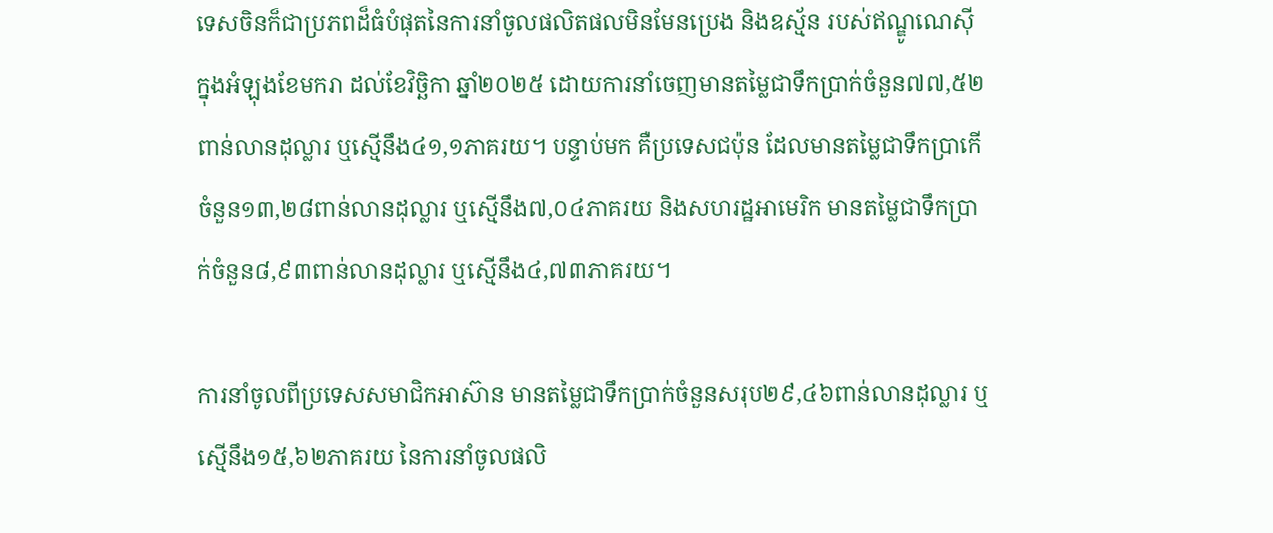ទេសចិនក៏ជាប្រភពដ៏ធំបំផុតនៃការនាំចូលផលិតផលមិនមែនប្រេង និងឧស្ម័ន របស់ឥណ្ឌូណេស៊ី ក្នុងអំឡុងខែមករា ដល់ខែវិច្ឆិកា ឆ្នាំ២០២៥ ដោយការនាំចេញមានតម្លៃជាទឹកប្រាក់ចំនួន៧៧,៥២ពាន់លានដុល្លារ ឬស្មើនឹង៤១,១ភាគរយ។ បន្ទាប់មក គឺប្រទេសជប៉ុន ដែលមានតម្លៃជាទឹកប្រាកើចំនួន១៣,២៨ពាន់លានដុល្លារ ឬស្មើនឹង៧,០៤ភាគរយ និងសហរដ្ឋអាមេរិក មានតម្លៃជាទឹកប្រាក់ចំនួន៨,៩៣ពាន់លានដុល្លារ ឬស្មើនឹង៤,៧៣ភាគរយ។

ការនាំចូលពីប្រទេសសមាជិកអាស៊ាន មានតម្លៃជាទឹកប្រាក់ចំនួនសរុប២៩,៤៦ពាន់លានដុល្លារ ឬស្មើនឹង១៥,៦២ភាគរយ នៃការនាំចូលផលិ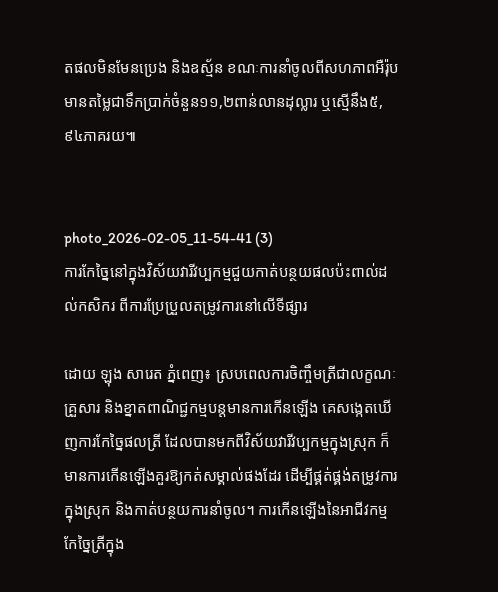តផលមិនមែនប្រេង និងឧស្ម័ន ខណៈការនាំចូលពីសហភាពអឺរ៉ុប មានតម្លៃជាទឹកប្រាក់ចំនួន១១,២ពាន់លានដុល្លារ ឬស្មើនឹង៥,៩៤ភាគរយ៕


photo_2026-02-05_11-54-41 (3)
ការកែច្នៃនៅក្នុងវិស័យវារីវប្បកម្មជួយកាត់បន្ថយផលប៉ះពាល់ដល់កសិករ ពីការប្រែប្រួលតម្រូវការនៅលើទីផ្សារ

ដោយ ឡុង សារេត ភ្នំពេញ៖ ស្របពេលការចិញ្ចឹមត្រីជាលក្ខណៈគ្រួសារ និងខ្នាតពាណិជ្ជកម្មបន្តមានការកើនឡើង គេសង្កេតឃើញការកែច្នៃផលត្រី ដែលបានមកពីវិស័យវារីវប្បកម្មក្នុងស្រុក ក៏មានការកើនឡើងគួរឱ្យកត់សម្គាល់ផងដែរ ដើម្បីផ្គត់ផ្គង់តម្រូវការក្នុងស្រុក និងកាត់បន្ថយការនាំចូល។ ការកើនឡើងនៃអាជីវកម្មកែច្នៃត្រីក្នុង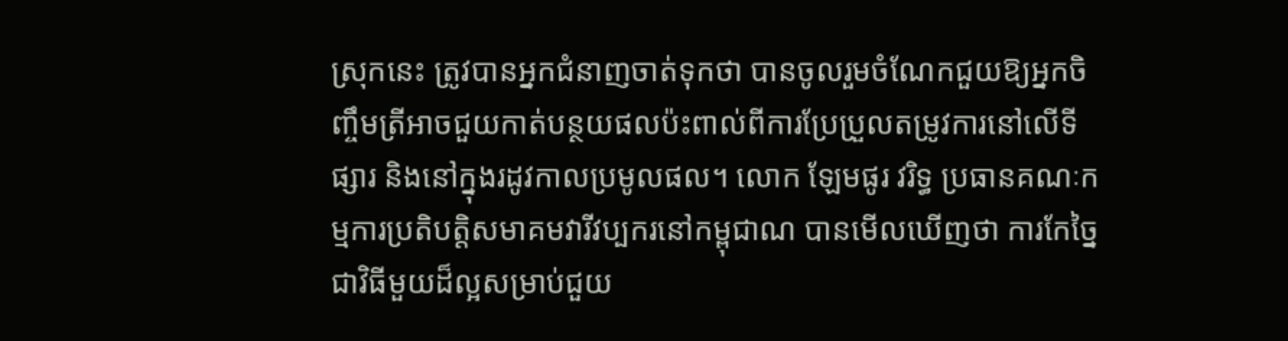ស្រុកនេះ ត្រូវបានអ្នកជំនាញចាត់ទុកថា បានចូលរួមចំណែកជួយឱ្យអ្នកចិញ្ចឹមត្រីអាចជួយកាត់បន្ថយផលប៉ះពាល់ពីការប្រែប្រួលតម្រូវការនៅលើទីផ្សារ និងនៅក្នុងរដូវកាលប្រមូលផល។ លោក ឡែមផូរ វរិទ្ធ ប្រធានគណៈកម្មការប្រតិបត្តិសមាគមវារីវប្បករនៅកម្ពុជាណ បានមើលឃើញថា ការកែច្នៃជាវិធីមួយដ៏ល្អសម្រាប់ជួយ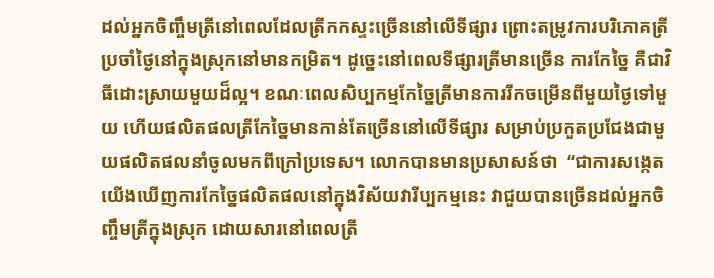ដល់អ្នកចិញ្ចឹមត្រីនៅពេលដែលត្រីកកស្ទះច្រើននៅលើទីផ្សារ ព្រោះតម្រូវការបរិភោគត្រីប្រចាំថ្ងៃនៅក្នុងស្រុកនៅមានកម្រិត។ ដូច្នេះនៅពេលទីផ្សារត្រីមានច្រើន ការកែច្នៃ គឺជាវិធីដោះស្រាយមួយដ៏ល្អ។ ខណៈពេលសិប្បកម្មកែច្នៃត្រីមានការរីកចម្រើនពីមួយថ្ងៃទៅមួយ ហើយផលិតផលត្រីកែច្នៃមានកាន់តែច្រើននៅលើទីផ្សារ សម្រាប់ប្រកួតប្រជែងជាមួយផលិតផលនាំចូលមកពីក្រៅប្រទេស។ លោកបានមានប្រសាសន៍ថា  “ជាការសង្កេត យើងឃើញការកែច្នៃផលិតផលនៅក្នុងវិស័យវារីប្បកម្មនេះ វាជួយបានច្រើនដល់អ្នកចិញ្ចឹមត្រីក្នុងស្រុក ដោយសារនៅពេលត្រី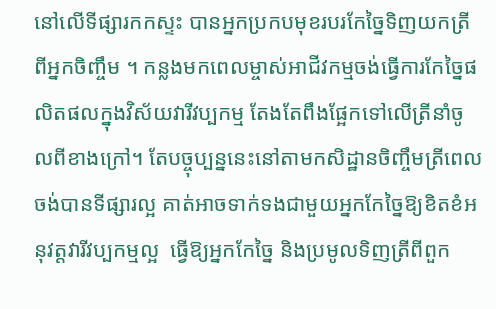នៅលើទីផ្សារកកស្ទះ បានអ្នកប្រកបមុខរបរកែច្នៃទិញយកត្រីពីអ្នកចិញ្ចឹម ។ កន្លងមកពេលម្ចាស់អាជីវកម្មចង់ធ្វើការកែច្នៃផលិតផលក្នុងវិស័យវារីវប្បកម្ម តែងតែពឹងផ្អែកទៅលើត្រីនាំចូលពីខាងក្រៅ។ តែបច្ចុប្បន្ននេះនៅតាមកសិដ្ឋានចិញ្ចឹមត្រីពេលចង់បានទីផ្សារល្អ គាត់អាចទាក់ទងជាមួយអ្នកកែច្នៃឱ្យខិតខំអនុវត្តវារីវប្បកម្មល្អ  ធ្វើឱ្យអ្នកកែច្នៃ និងប្រមូលទិញត្រីពីពួក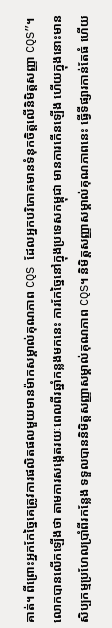គាត់។ ពីព្រោះអ្នកកែច្នៃគេត្រូវការផលិតផលមួយមានម៉ាកសម្គាល់គុណភាព CQS ដែលអ្នកបរិភោគមានទំនុកចិត្តលើនិមិត្តសញ្ញា CQS”។ លោកបានលើកឡើងថា តាមការសង្កេតរយៈពេលពីរឆ្នាំកន្លងមកនេះ ការកែច្នៃនៅក្នុងប្រទេសកម្ពុជា មានការកើនឡើង ហើយក្នុងនោះមានសិប្បកម្មប្រហែលប្រាំពីរកន្លែង ទទួលបាននិមិត្តសញ្ញាសម្គាល់គុណភាព CQS។ និមិត្តសញ្ញាសម្គាល់គុណភាពនេះ ធ្វើទីផ្សារកាន់តែធំ ហើយ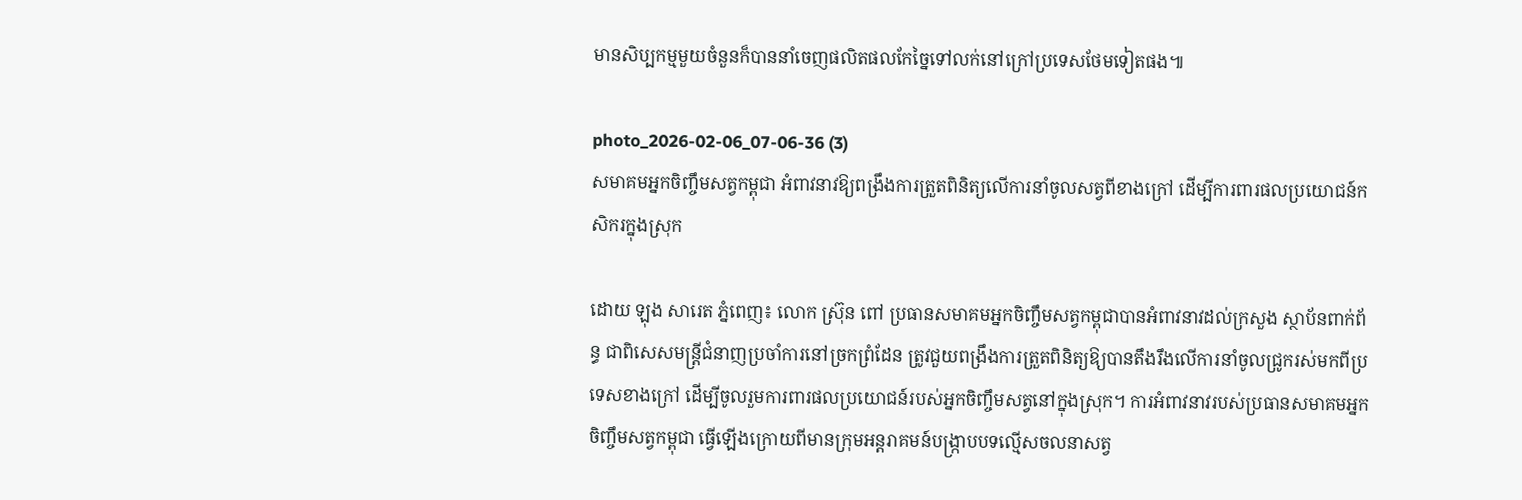មានសិប្បកម្មមួយចំនួនក៏បាននាំចេញផលិតផលកែច្នៃទៅលក់នៅក្រៅប្រទេសថែមទៀតផង៕

photo_2026-02-06_07-06-36 (3)
សមាគមអ្នកចិញ្ចឹមសត្វកម្ពុជា អំពាវនាវឱ្យពង្រឹងការត្រួតពិនិត្យលើការនាំចូលសត្វពីខាងក្រៅ ដើម្បីការពារផលប្រយោជន៍កសិករក្នុងស្រុក

ដោយ ឡុង សារេត ភ្នំពេញ៖ លោក ស្រ៊ុន ពៅ ប្រធានសមាគមអ្នកចិញ្ចឹមសត្វកម្ពុជាបានអំពាវនាវដល់ក្រសួង ស្ថាប័នពាក់ព័ន្ធ ជាពិសេសមន្ត្រីជំនាញប្រចាំការនៅច្រកព្រំដែន ត្រូវជួយពង្រឹងការត្រួតពិនិត្យឱ្យបានតឹងរឹងលើការនាំចូលជ្រូករស់មកពីប្រទេសខាងក្រៅ ដើម្បីចូលរួមការពារផលប្រយោជន៍របស់អ្នកចិញ្ចឹមសត្វនៅក្នុងស្រុក។ ការអំពាវនាវរបស់ប្រធានសមាគមអ្នកចិញ្ចឹមសត្វកម្ពុជា ធ្វើឡើងក្រោយពីមានក្រុមអន្តរាគមន៍បង្ក្រាបបទល្មើសចលនាសត្វ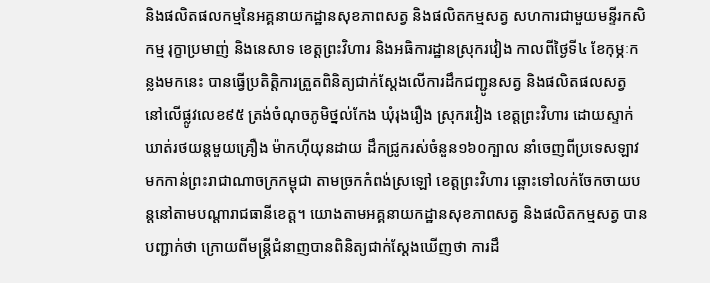និងផលិតផលកម្មនៃអគ្គនាយកដ្ឋានសុខភាពសត្វ និងផលិតកម្មសត្វ សហការជាមួយមន្ទីរកសិកម្ម រុក្ខាប្រមាញ់ និងនេសាទ ខេត្តព្រះវិហារ និងអធិការដ្ឋានស្រុករវៀង កាលពីថ្ងៃទី៤ ខែកុម្ភៈកន្លងមកនេះ បានធ្វើប្រតិត្តិការត្រួតពិនិត្យជាក់ស្តែងលើការដឹកជញ្ជូនសត្វ និងផលិតផលសត្វ នៅលើផ្លូវលេខ៩៥ ត្រង់ចំណុចភូមិថ្នល់កែង ឃុំរុងរឿង ស្រុករវៀង ខេត្តព្រះវិហារ ដោយស្ទាក់ឃាត់រថយន្តមួយគ្រឿង ម៉ាកហ៊ីយុនដាយ ដឹកជ្រូករស់ចំនួន១៦០ក្បាល នាំចេញពីប្រទេសឡាវ មកកាន់ព្រះរាជាណាចក្រកម្ពុជា តាមច្រកកំពង់ស្រឡៅ ខេត្តព្រះវិហារ ឆ្ពោះទៅលក់ចែកចាយបន្តនៅតាមបណ្ដារាជធានីខេត្ត។ យោងតាមអគ្គនាយកដ្ឋានសុខភាពសត្វ និងផលិតកម្មសត្វ បានបញ្ជាក់ថា ក្រោយពីមន្ត្រីជំនាញបានពិនិត្យជាក់ស្តែងឃើញថា ការដឹ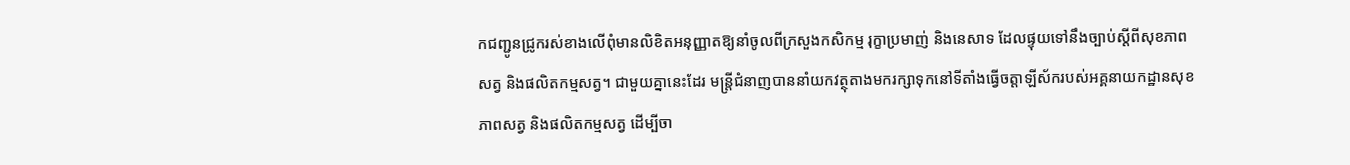កជញ្ជូនជ្រូករស់ខាងលើពុំមានលិខិតអនុញ្ញាតឱ្យនាំចូលពីក្រសួងកសិកម្ម រុក្ខាប្រមាញ់ និងនេសាទ ដែលផ្ទុយទៅនឹងច្បាប់ស្ដីពីសុខភាពសត្វ និងផលិតកម្មសត្វ។ ជាមួយគ្នានេះដែរ មន្ត្រីជំនាញបាននាំយកវត្ថុតាងមករក្សាទុកនៅទីតាំងធ្វើចត្តាឡីស័ករបស់អគ្គនាយកដ្ឋានសុខភាពសត្វ និងផលិតកម្មសត្វ ដើម្បីចា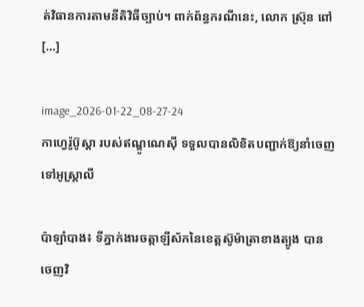ត់វិធានការតាមនីតិវិធីច្បាប់។ ពាក់ព័ន្ធករណីនេះ, លោក ស្រ៊ុន ពៅ […]

image_2026-01-22_08-27-24
កាហ្វេរ៉ូប៊ូស្តា របស់ឥណ្ឌូណេស៊ី ទទួលបានលិខិតបញ្ជាក់ឱ្យនាំចេញទៅអូស្ត្រាលី

ប៉ាឡាំបាង៖ ទីភ្នាក់ងារចត្តាឡីស័កនៃខេត្តស៊ូម៉ាត្រាខាងត្បូង បានចេញវិ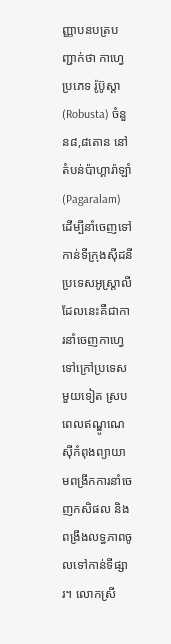ញ្ញាបនបត្របញ្ជាក់ថា កាហ្វេប្រភេទ រ៉ូប៊ូស្តា (Robusta) ចំនួន៨,៨តោន នៅតំបន់ប៉ាហ្គារ៉ាឡាំ (Pagaralam) ដើម្បីនាំចេញទៅកាន់ទីក្រុងស៊ីដនី ប្រទេសអូស្ត្រាលី ដែលនេះគឺជាការនាំចេញកាហ្វេទៅក្រៅប្រទេសមួយទៀត ស្របពេលឥណ្ឌូណេស៊ីកំពុងព្យាយាមពង្រីកការនាំចេញកសិផល និងពង្រឹងលទ្ធភាពចូលទៅកាន់ទីផ្សារ។ លោកស្រី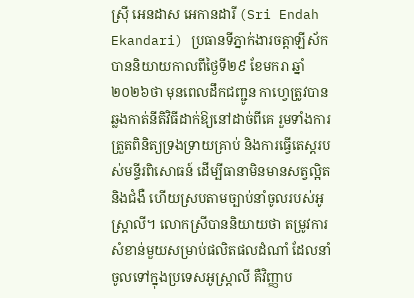ស្រ៊ី អេនដាស អេកានដារី (Sri Endah Ekandari) ប្រធានទីភ្នាក់ងារចត្តាឡីស័ក បាននិយាយកាលពីថ្ងៃទី២៩ ខែមករា ឆ្នាំ២០២៦ថា មុនពេលដឹកជញ្ជូន កាហ្វេត្រូវបានឆ្លងកាត់នីតិវិធីដាក់ឱ្យនៅដាច់ពីគេ រួមទាំងការត្រួតពិនិត្យទ្រងទ្រាយគ្រាប់ និងការធ្វើតេស្តរបស់មន្ទីរពិសោធន៍ ដើម្បីធានាមិនមានសត្វល្អិត និងជំងឺ ហើយស្របតាមច្បាប់នាំចូលរបស់អូស្ត្រាលី។ លោកស្រីបាននិយាយថា តម្រូវការសំខាន់មួយសម្រាប់ផលិតផលដំណាំ ដែលនាំចូលទៅក្នុងប្រទេសអូស្ត្រាលី គឺវិញ្ញាប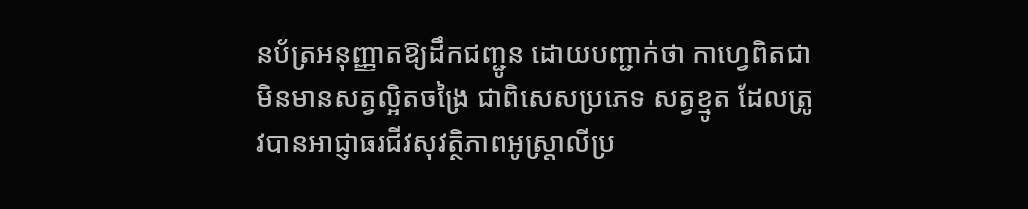នប័ត្រអនុញ្ញាតឱ្យដឹកជញ្ជូន ដោយបញ្ជាក់ថា កាហ្វេពិតជាមិនមានសត្វល្អិតចង្រៃ ជាពិសេសប្រភេទ សត្វខ្មូត ដែលត្រូវបានអាជ្ញាធរជីវសុវត្ថិភាពអូស្ត្រាលីប្រ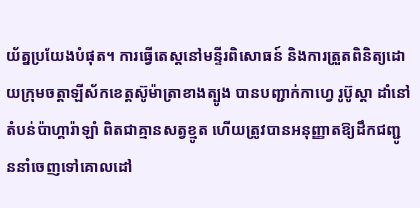យ័ត្នប្រយែងបំផុត។ ការធ្វើតេស្តនៅមន្ទីរពិសោធន៍ និងការត្រួតពិនិត្យដោយក្រុមចត្តាឡីស័កខេត្តស៊ូម៉ាត្រាខាងត្បូង បានបញ្ជាក់កាហ្វេ រូប៊ូស្តា ដាំនៅតំបន់ប៉ាហ្គារ៉ាឡាំ ពិតជាគ្មានសត្វខ្មូត ហើយត្រូវបានអនុញ្ញាតឱ្យដឹកជញ្ជូននាំចេញទៅគោលដៅ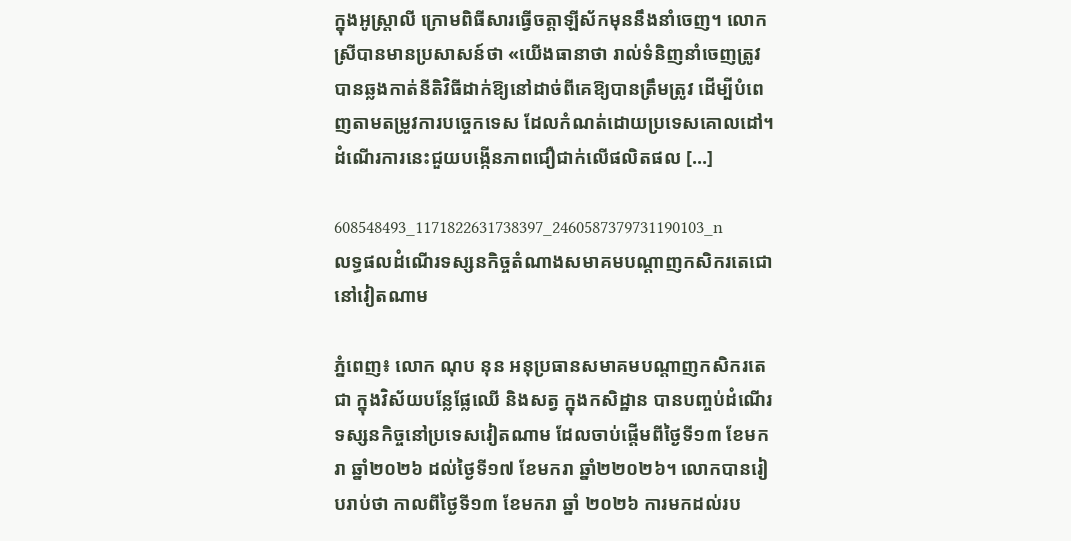ក្នុងអូស្ត្រាលី ក្រោមពិធីសារធ្វើចត្តាឡីស័កមុននឹងនាំចេញ។ លោកស្រីបានមានប្រសាសន៍ថា «យើងធានាថា រាល់ទំនិញនាំចេញត្រូវបានឆ្លងកាត់នីតិវិធីដាក់ឱ្យនៅដាច់ពីគេឱ្យបានត្រឹមត្រូវ ដើម្បីបំពេញតាមតម្រូវការបច្ចេកទេស ដែលកំណត់ដោយប្រទេសគោលដៅ។ ដំណើរការនេះជួយបង្កើនភាពជឿជាក់លើផលិតផល […]

608548493_1171822631738397_2460587379731190103_n
លទ្ធផលដំណើរទស្សនកិច្ចតំណាងសមាគមបណ្តាញកសិករតេជោនៅវៀតណាម

ភ្នំពេញ៖ លោក ណុប នុន អនុប្រធានសមាគមបណ្តាញកសិករតេជា ក្នុងវិស័យបន្លែផ្លែឈើ និងសត្វ ក្នុងកសិដ្ឋាន បានបញ្ចប់ដំណើរទស្សនកិច្ចនៅប្រទេសវៀតណាម ដែលចាប់ផ្តើមពីថ្ងៃទី១៣ ខែមករា ឆ្នាំ២០២៦ ដល់ថ្ងៃទី១៧ ខែមករា ឆ្នាំ២២០២៦។ លោកបានរៀបរាប់ថា កាលពីថ្ងៃទី១៣ ខែមករា ឆ្នាំ ២០២៦ ការមកដល់រប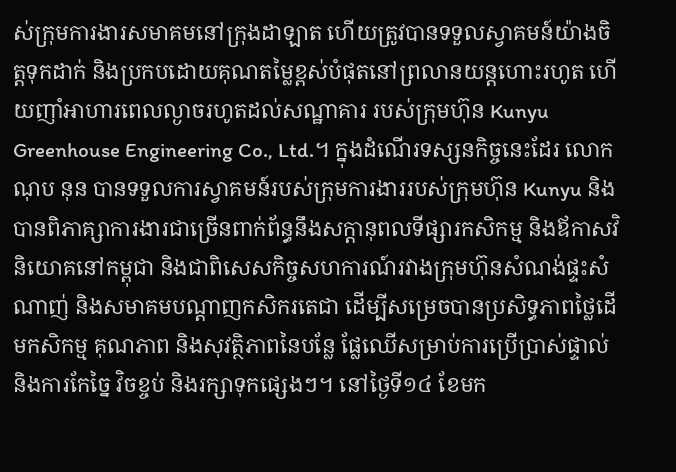ស់ក្រុមការងារសមាគមនៅក្រុងដាឡាត ហើយត្រូវបានទទួលស្វាគមន៍យ៉ាងចិត្តទុកដាក់ និងប្រកបដោយគុណតម្លៃខ្ពស់បំផុតនៅព្រលានយន្តហោះរហូត ហើយញាំអាហារពេលល្ងាចរហូតដល់សណ្ឋាគារ របស់ក្រុមហ៊ុន Kunyu Greenhouse Engineering Co., Ltd.។ ក្នុងដំណើរទស្សនកិច្ចនេះដែរ លោក ណុប នុន បានទទួលការស្វាគមន៍របស់ក្រុមការងាររបស់ក្រុមហ៊ុន Kunyu និងបានពិភាគ្សាការងារជាច្រើនពាក់ព័ន្ធនឹងសក្តានុពលទីផ្សារកសិកម្ម និងឪកាសវិនិយោគនៅកម្ពុជា និងជាពិសេសកិច្ចសហការណ៍រវាងក្រុមហ៊ុនសំណង់ផ្ទះសំណាញ់ និងសមាគមបណ្តាញកសិករតេជា ដើម្បីសម្រេចបានប្រសិទ្ធភាពថ្លៃដើមកសិកម្ម គុណភាព និងសុវត្ថិភាពនៃបន្លែ ផ្លែឈើសម្រាប់ការប្រើប្រាស់ផ្ទាល់ និងការកែច្នៃ វិចខ្ចប់ និងរក្សាទុកផ្សេងៗ។ នៅថ្ងៃទី១៤ ខែមក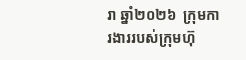រា ឆ្នាំ២០២៦  ក្រុមការងាររបស់ក្រុមហ៊ុ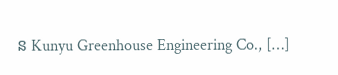ន Kunyu Greenhouse Engineering Co., […]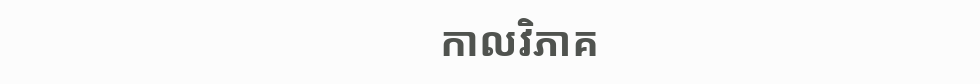កាលវិភាគ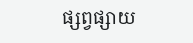ផ្សព្វផ្សាយ